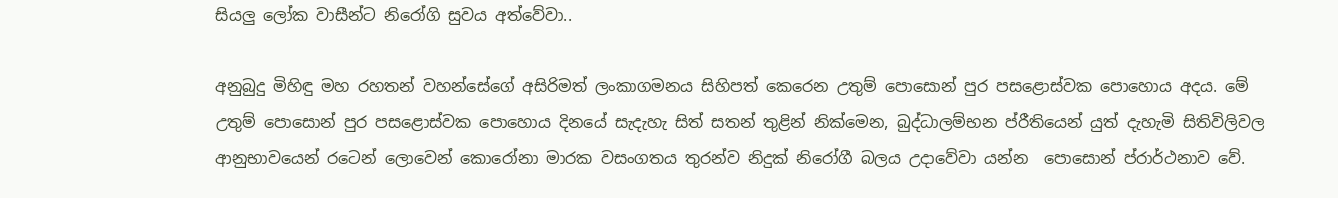සියලු ලෝක වාසීන්ට නිරෝගි සුවය අත්වේවා..

අනුබුදු මිහිඳු මහ රහතන් වහන්සේගේ අසිරිමත් ලංකාගමනය සිහිපත් කෙරෙන උතුම් පොසොන් පුර පසළොස්වක පොහොය අදය. මේ උතුම් පොසොන් පුර පසළොස්වක පොහොය දිනයේ සැදැහැ සිත් සතන් තුළින් නික්මෙන, බුද්ධාලම්භන ප්රීතියෙන් යුත් දැහැමි සිතිවිලිවල ආනුභාවයෙන් රටෙන් ලොවෙන් කොරෝනා මාරක වසංගතය තුරන්ව නිදුක් නිරෝගී බලය උදාවේවා යන්න  පොසොන් ප්රාර්ථනාව වේ.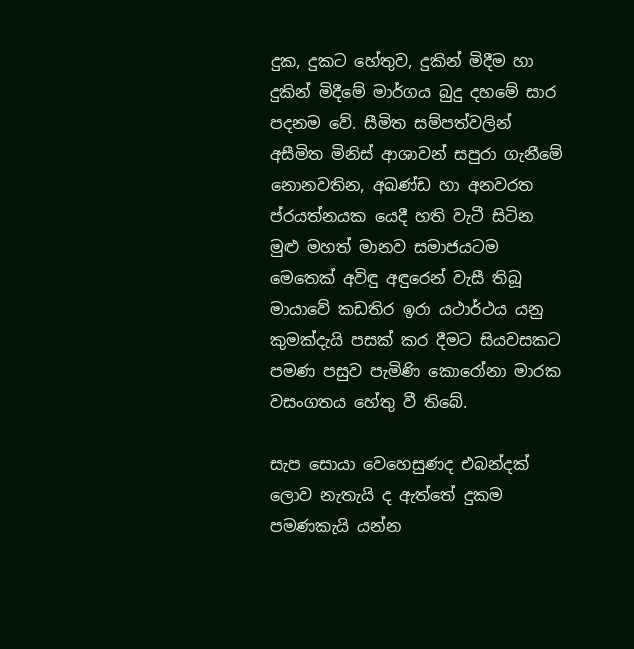දුක, දුකට හේතුව, දුකින් මිදීම හා දුකින් මිදීමේ මාර්ගය බුදු දහමේ සාර පදනම වේ. සීමිත සම්පත්වලින් අසීමිත මිනිස් ආශාවන් සපුරා ගැනීමේ නොනවතින, අඛණ්ඩ හා අනවරත ප්රයත්නයක යෙදී හති වැටී සිටින මුළු මහත් මානව සමාජයටම මෙතෙක් අවිඳු අඳුරෙන් වැසී තිබූ මායාවේ කඩතිර ඉරා යථාර්ථය යනු කුමක්දැයි පසක් කර දීමට සියවසකට පමණ පසුව පැමිණි කොරෝනා මාරක වසංගතය හේතු වී තිබේ.

සැප සොයා වෙහෙසුණද එබන්දක් ලොව නැතැයි ද ඇත්තේ දුකම පමණකැයි යන්න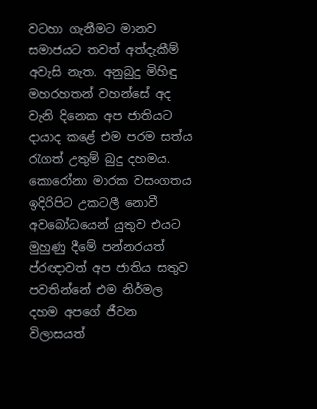වටහා ගැනීමට මානව සමාජයට තවත් අත්දැකීම් අවැසි නැත. අනුබුදු මිහිඳු මහරහතන් වහන්සේ අද වැනි දිනෙක අප ජාතියට දායාද කළේ එම පරම සත්ය රැගත් උතුම් බුදු දහමය. කොරෝනා මාරක වසංගතය ඉදිරිපිට උකටලී නොවී අවබෝධයෙන් යුතුව එයට මුහුණු දීමේ පන්නරයත් ප්රඥාවත් අප ජාතිය සතුව පවතින්නේ එම නිර්මල දහම අපගේ ජීවන විලාසයත්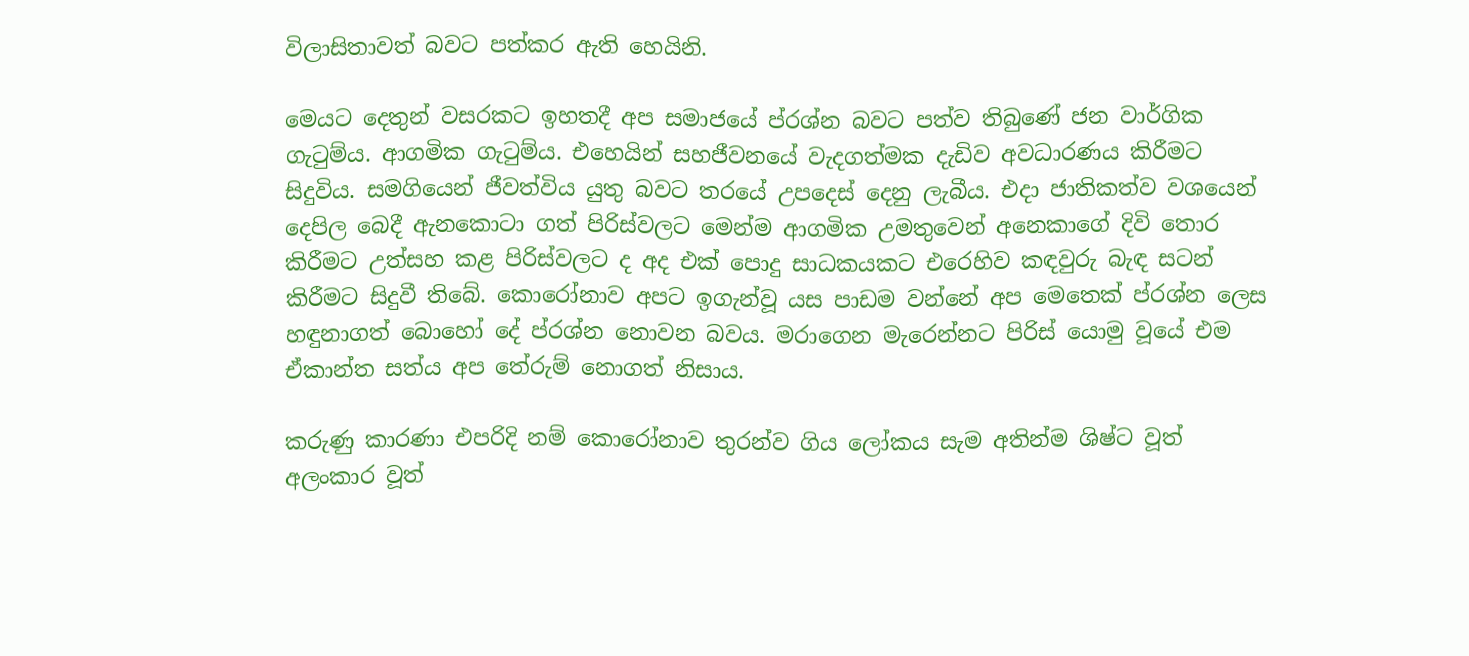විලාසිතාවත් බවට පත්කර ඇති හෙයිනි.

මෙයට දෙතුන් වසරකට ඉහතදී අප සමාජයේ ප්රශ්න බවට පත්ව තිබුණේ ජන වාර්ගික ගැටුම්ය. ආගමික ගැටුම්ය. එහෙයින් සහජීවනයේ වැදගත්මක දැඩිව අවධාරණය කිරීමට සිදුවිය. සමගියෙන් ජීවත්විය යුතු බවට තරයේ උපදෙස් දෙනු ලැබීය. එදා ජාතිකත්ව වශයෙන් දෙපිල බෙදී ඇනකොටා ගත් පිරිස්වලට මෙන්ම ආගමික උමතුවෙන් අනෙකාගේ දිවි තොර කිරීමට උත්සහ කළ පිරිස්වලට ද අද එක් පොදු සාධකයකට එරෙහිව කඳවුරු බැඳ සටන් කිරීමට සිදුවී තිබේ. කොරෝනාව අපට ඉගැන්වූ යස පාඩම වන්නේ අප මෙතෙක් ප්රශ්න ලෙස හඳුනාගත් බොහෝ දේ ප්රශ්න නොවන බවය. මරාගෙන මැරෙන්නට පිරිස් යොමු වූයේ එම ඒකාන්ත සත්ය අප තේරුම් නොගත් නිසාය.

කරුණු කාරණා එපරිදි නම් කොරෝනාව තුරන්ව ගිය ලෝකය සැම අතින්ම ශිෂ්ට වූත් අලංකාර වූත්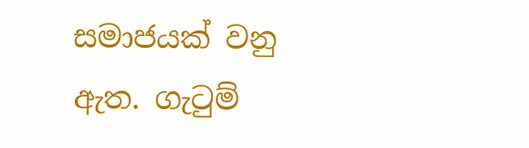සමාජයක් වනු ඇත. ගැටුම්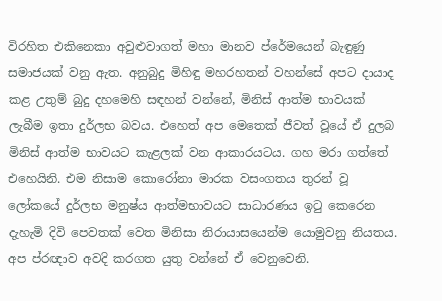විරහිත එකිනෙකා අවුළුවාගත් මහා මානව ප්රේමයෙන් බැඳුණු සමාජයක් වනු ඇත. අනුබුදු මිහිඳු මහරහතන් වහන්සේ අපට දායාද කළ උතුම් බුදු දහමෙහි සඳහන් වන්නේ, මිනිස් ආත්ම භාවයක් ලැබීම ඉතා දුර්ලභ බවය. එහෙත් අප මෙතෙක් ජීවත් වූයේ ඒ දුලබ මිනිස් ආත්ම භාවයට කැළලක් වන ආකාරයටය. ගහ මරා ගත්තේ එහෙයිනි. එම නිසාම කොරෝනා මාරක වසංගතය තුරන් වූ ලෝකයේ දුර්ලභ මනුෂ්ය ආත්මභාවයට සාධාරණය ඉටු කෙරෙන දැහැමි දිවි පෙවතක් වෙත මිනිසා නිරායාසයෙන්ම යොමුවනු නියතය. අප ප්රඥාව අවදි කරගත යුතු වන්නේ ඒ වෙනුවෙනි.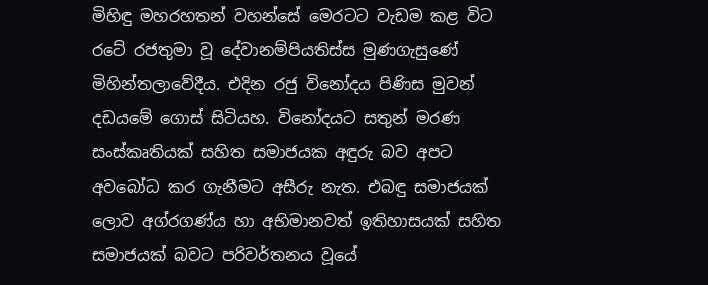මිහිඳු මහරහතන් වහන්සේ මෙරටට වැඩම කළ විට රටේ රජතුමා වූ දේවානම්පියතිස්ස මුණගැසුණේ මිහින්තලාවේදීය. එදින රජු විනෝදය පිණිස මුවන් දඩයමේ ගොස් සිටියහ. විනෝදයට සතුන් මරණ සංස්කෘතියක් සහිත සමාජයක අඳුරු බව අපට අවබෝධ කර ගැනීමට අසීරු නැත. එබඳු සමාජයක් ලොව අග්රගණ්ය හා අභිමානවත් ඉතිහාසයක් සහිත සමාජයක් බවට පරිවර්තනය වූයේ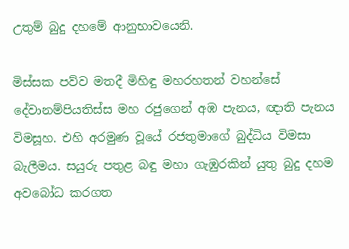උතුම් බුදු දහමේ ආනුභාවයෙනි.

මිස්සක පව්ව මතදී මිහිඳු මහරහතන් වහන්සේ දේවානම්පියතිස්ස මහ රජුගෙන් අඹ පැනය, ඥ‌ාති පැනය විමසූහ. එහි අරමුණ වූයේ රජතුමාගේ බුද්ධිය විමසා බැලීමය. සයුරු පතුළ බඳු මහා ගැඹුරකින් යුතු බුදු දහම අවබෝධ කරගත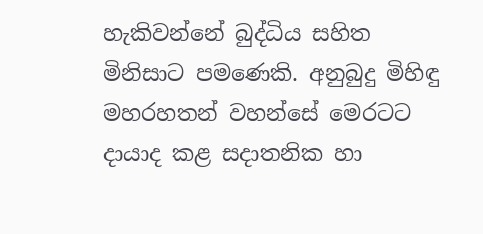හැකිවන්නේ බුද්ධිය සහිත මිනිසාට පමණෙකි. අනුබුදු මිහිඳු මහරහතන් වහන්සේ මෙරටට දායාද කළ සදාතනික හා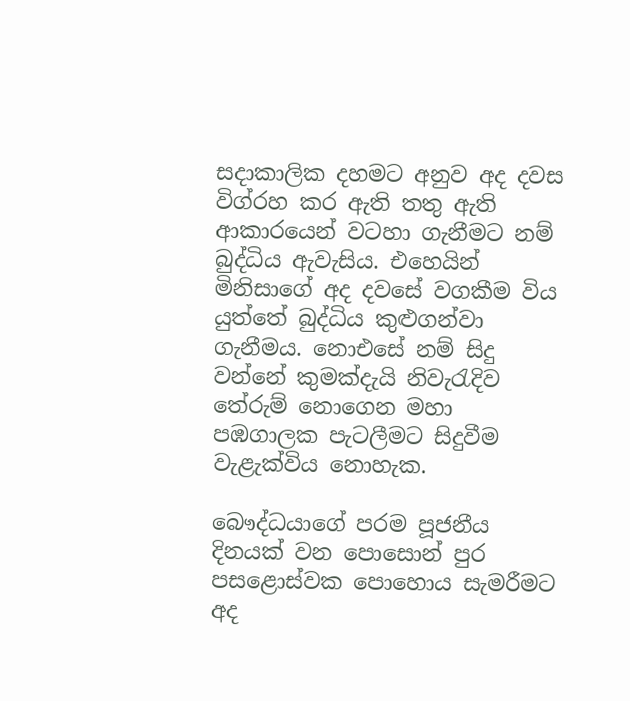සදාකාලික දහමට අනුව අද දවස විග්රහ කර ඇති තතු ඇති ආකාරයෙන් වටහා ගැනීමට නම් බුද්ධිය ඇවැසිය. එහෙයින් මිනිසාගේ අද දවසේ වගකීම විය යුත්තේ බුද්ධිය කුළුගන්වා ගැනීමය. නොඑසේ නම් සිදු වන්නේ කුමක්දැයි නිවැරැදිව තේරුම් නොගෙන මහා පඹගාලක පැටලීමට සිදුවීම වැළැක්විය නොහැක.

බෞද්ධයාගේ පරම පූජනීය දිනයක් වන පොසොන් පුර පසළොස්වක පොහොය සැමරීමට අද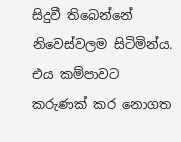සිදුවී තිබෙන්නේ නිවෙස්වලම සිටිමින්ය. එය කම්පාවට කරුණක් කර නොගත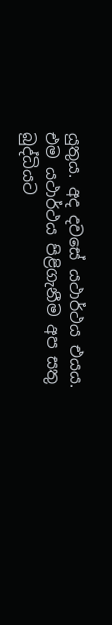යුතුය. අද දවසේ යථාර්ථය එයය. එම යථාර්ථය පිළිගැනීම අප සතු බුද්ධියට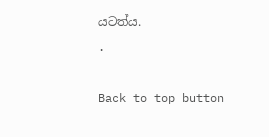යටත්ය.
.

Back to top button